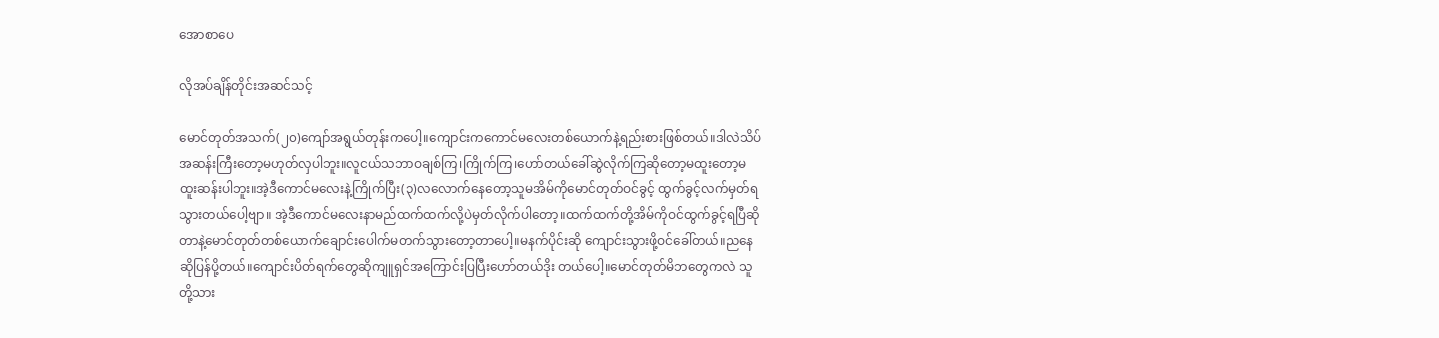အောစာပေ

လိုအပ်ချိန်တိုင်းအဆင်သင့်

မောင်တုတ်အသက်(၂၀)ကျော်အရွယ်တုန်းကပေါ့။ကျောင်းကကောင်မလေးတစ်ယောက်နဲ့ရည်းစားဖြစ်တယ်။ဒါလဲသိပ်အဆန်းကြီးတော့မဟုတ်လှပါဘူး။လူငယ်သဘာဝချစ်ကြ၊ကြိုက်ကြ၊ဟော်တယ်ခေါ်ဆွဲလိုက်ကြဆိုတော့မထူးတော့မထူးဆန်းပါဘူး။အဲ့ဒီကောင်မလေးနဲ့ကြိုက်ပြီး(၃)လလောက်နေတော့သူမအိမ်ကိုမောင်တုတ်ဝင်ခွင့် ထွက်ခွင့်လက်မှတ်ရသွားတယ်ပေါ့ဗျာ။ အဲ့ဒီကောင်မလေးနာမည်ထက်ထက်လို့ပဲမှတ်လိုက်ပါတော့။ထက်ထက်တို့အိမ်ကိုဝင်ထွက်ခွင့်ရပြီဆိုတာနဲ့မောင်တုတ်တစ်ယောက်ချောင်းပေါက်မတက်သွားတော့တာပေါ့။မနက်ပိုင်းဆို ကျောင်းသွားဖို့ဝင်ခေါ်တယ်။ညနေဆိုပြန်ပို့တယ်။ကျောင်းပိတ်ရက်တွေဆိုကျူရှင်အကြောင်းပြပြီးဟော်တယ်ဒိုး တယ်ပေါ့။မောင်တုတ်မိဘတွေကလဲ သူတို့သား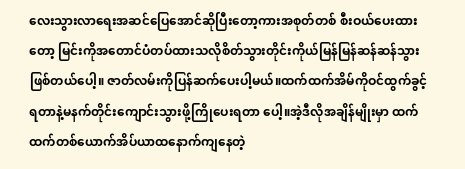လေးသွားလာရေးအဆင်ပြေအောင်ဆိုပြီးတော့ကားအစုတ်တစ် စီးဝယ်ပေးထားတော့ မြင်းကိုအတောင်ပံတပ်ထားသလိုစိတ်သွားတိုင်းကိုယ်မြန်မြန်ဆန်ဆန်သွားဖြစ်တယ်ပေါ့။ ဇာတ်လမ်းကိုပြန်ဆက်ပေးပါ့မယ်။ထက်ထက်အိမ်ကိုဝင်ထွက်ခွင့်ရတာနဲ့မနက်တိုင်းကျောင်းသွားဖို့ကြိုပေးရတာ ပေါ့။အဲ့ဒီလိုအချိန်မျိုးမှာ ထက်ထက်တစ်ယောက်အိပ်ယာထနောက်ကျနေတဲ့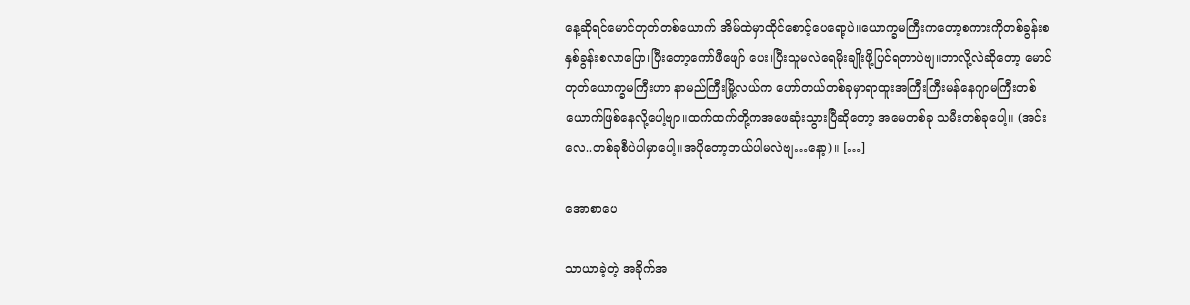နေ့ဆိုရင်မောင်တုတ်တစ်ယောက် အိမ်ထဲမှာထိုင်စောင့်ပေရော့ပဲ။ယောက္ခမကြီးကတော့စကားကိုတစ်ခွန်းစနှစ်ခွန်းစလာပြော၊ပြီးတော့ကော်ဖီဖျော် ပေး၊ပြီးသူမလဲရေမိုးချိုးဖို့ပြင်ရတာပဲဗျ။ဘာလို့လဲဆိုတော့ မောင်တုတ်ယောက္ခမကြီးဟာ နာမည်ကြီးမြို့လယ်က ဟော်တယ်တစ်ခုမှာရာထူးအကြီးကြီးမန်နေဂျာမကြီးတစ်ယောက်ဖြစ်နေလို့ပေါ့ဗျာ။ထက်ထက်တို့ကအဖေဆုံးသွားပြီဆိုတော့ အမေတစ်ခု သမီးတစ်ခုပေါ့။ (အင်းလေ..တစ်ခုစီပဲပါမှာပေါ့။အပိုတော့ဘယ်ပါမလဲဗျ…နော့)။ […]

အောစာပေ

သာယာခဲ့တဲ့ အခိုက်အ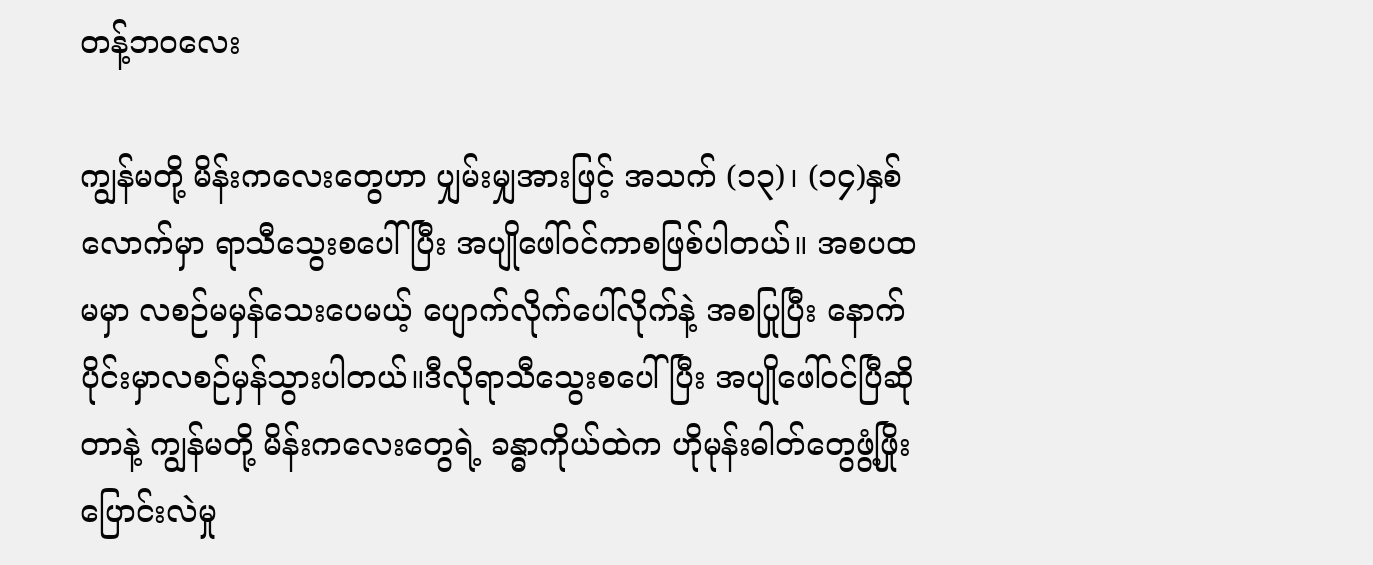တန့်ဘ၀လေး

ကျွန်မတို့ မိန်းကလေးတွေဟာ ပျှမ်းမျှအားဖြင့် အသက် (၁၃)၊ (၁၄)နှစ်လောက်မှာ ရာသီသွေးစပေါ်ပြီး အပျိုဖေါ်ဝင်ကာစဖြစ်ပါတယ်။ အစပထမမှာ လစဉ်မမှန်သေးပေမယ့် ပျောက်လိုက်ပေါ်လိုက်နဲ့ အစပြုပြီး နောက်ပိုင်းမှာလစဉ်မှန်သွားပါတယ်။ဒီလိုရာသီသွေးစပေါ်ပြီး အပျိုဖေါ်ဝင်ပြီဆိုတာနဲ့ ကျွန်မတို့ မိန်းကလေးတွေရဲ့ ခန္ဓာကိုယ်ထဲက ဟိုမုန်းဓါတ်တွေဖွံ့ဖြိုးပြောင်းလဲမှု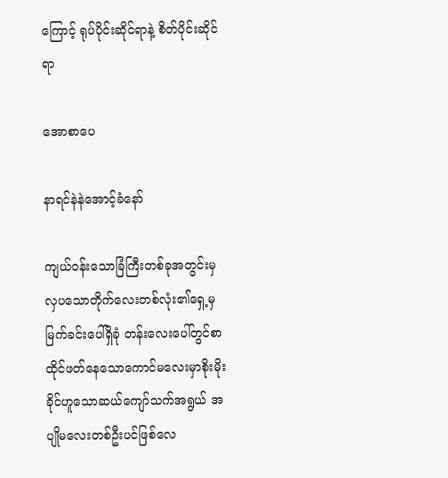ကြောင့် ရုပ်ပိုင်းဆိုင်ရာနဲ့ စိတ်ပိုင်းဆိုင်ရာ

အောစာပေ

နာရင်နဲနဲအောင့်ခံနော်

ကျယ်ဝန်းသောခြံကြီးတစ်ခုအတွင်းမှလှပသောတိုက်လေးတစ်လုံး၏ရှေ့မှမြက်ခင်းပေါ်ရှိခုံ တန်းလေးပေါ်တွင်စာထိုင်ဖတ်နေသောကောင်မလေးမှာစိုးမိုးခိုင်ဟူသောဆယ်ကျော်သက်အရွယ် အပျိုမလေးတစ်ဦးပင်ဖြစ်လေ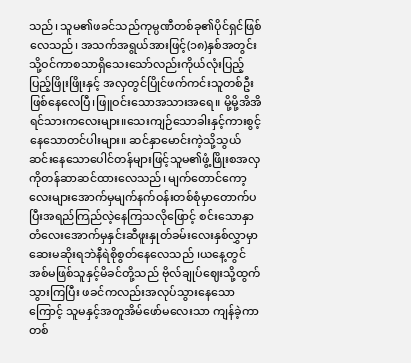သည်၊ သူမ၏ဖခင်သည်ကုမ္ပဏီတစ်ခု၏ပိုင်ရှင်ဖြစ်လေသည်၊ အသက်အရွယ်အားဖြင့်(၁၈)နှစ်အတွင်းသို့ဝင်ကာစသာရှိသေးသော်လည်းကိုယ်လုံးပြည့်ပြည့်ဖြိုးဖြိုးနှင့် အလှတွင်ပြိုင်ဖက်ကင်းသူတစ်ဦးဖြစ်နေလေပြီ၊ဖြူဝင်းသောအသားအရေ။ မို့မို့အိအိရင်သားကလေးများ။သေးကျဉ်သောခါးနှင့်ကားစွင့်နေသောတင်ပါးများ။ ဆင်နှာမောင်းကဲ့သို့သွယ်ဆင်းနေသောပေါင်တန်များဖြင့်သူမ၏ဖွံ့ဖြိုးစအလှကိုတန်ဆာဆင်ထားလေသည်၊ မျက်တောင်ကော့လေးများအောက်မှမျက်နက်ဝန်းတစ်စုံမှာတောက်ပပြီးအရည်ကြည်လဲ့နေကြသလိုဖြောင့် စင်းသောနှာတံလေးအောက်မှနှင်းဆီဖူးနှုတ်ခမ်းလေးနှစ်လွှာမှာဆေးမဆိုးရဘဲနီရဲစိုစွတ်နေလေသည် ၊ယနေ့တွင်အစ်မဖြစ်သူနှင့်မိခင်တို့သည် ဗိုလ်ချုပ်ဈေးသို့ထွက်သွားကြပြီး ဖခင်ကလည်းအလုပ်သွားနေသောကြောင့် သူမနှင့်အတူအိမ်ဖော်မလေးသာ ကျန်ခဲ့ကာတစ်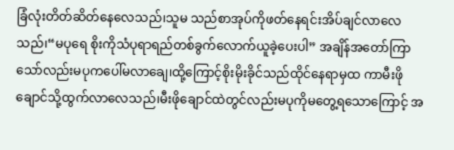ခြံလုံးတိတ်ဆိတ်နေလေသည်၊သူမ သည်စာအုပ်ကိုဖတ်နေရင်းအိပ်ချင်လာလေသည်၊“မပုရေ စိုးကိုသံပုရာရည်တစ်ခွက်လောက်ယူခဲ့ပေးပါ” အချိန်အတော်ကြာသော်လည်းမပုကပေါ်မလာချေ၊ထို့ကြောင့်စိုးမိုးခိုင်သည်ထိုင်နေရာမှထ ကာမီးဖိုချောင်သို့ထွက်လာလေသည်၊မီးဖိုချောင်ထဲတွင်လည်းမပုကိုမတွေ့ရသောကြောင့် အ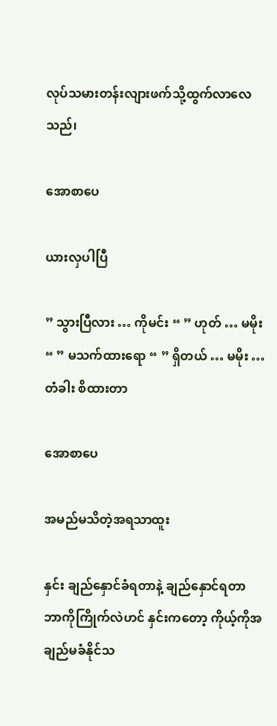လုပ်သမားတန်းလျားဖက်သို့ထွက်လာလေသည်၊

အောစာပေ

ယားလှပါပြီ

” သွားပြီလား … ကိုမင်း “ ” ဟုတ် … မမိုး “ ” မသက်ထားရော “ ” ရှိတယ် … မမိုး … တံခါး စိထားတာ

အောစာပေ

အမည်မသိတဲ့အရသာထူး

နှင်း ချည်နှောင်ခံရတာနဲ့ ချည်နှောင်ရတာ ဘာကိုကြိုက်လဲဟင် နှင်းကတော့ ကိုယ့်ကိုအချည်မခံနိုင်သ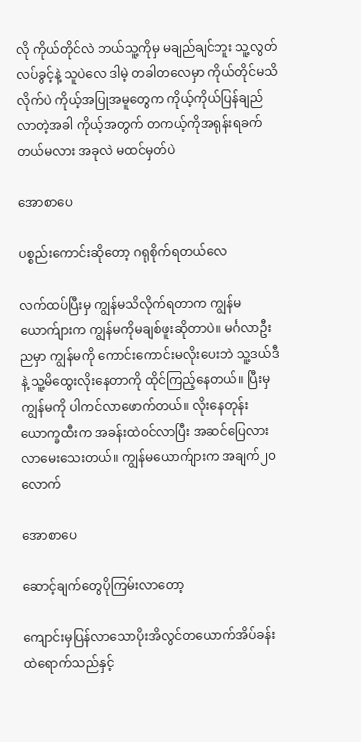လို ကိုယ်တိုင်လဲ ဘယ်သူ့ကိုမှ မချည်ချင်ဘူး သူ့လွတ်လပ်ခွင့်နဲ့ သူပဲလေ ဒါမဲ့ တခါတလေမှာ ကိုယ်တိုင်မသိလိုက်ပဲ ကိုယ့်အပြုအမူတွေက ကိုယ့်ကိုယ်ပြန်ချည်လာတဲ့အခါ ကိုယ့်အတွက် တကယ့်ကိုအရုန်းရခက်တယ်မလား အခုလဲ မထင်မှတ်ပဲ

အောစာပေ

ပစ္စည်းကောင်းဆိုတော့ ဂရုစိုက်ရတယ်လေ

လက်ထပ်ပြီးမှ ကျွန်မသိလိုက်ရတာက ကျွန်မယောက်ျားက ကျွန်မကိုမချစ်ဖူးဆိုတာပဲ။ မင်္ဂလာဦးညမှာ ကျွန်မကို ကောင်းကောင်းမလိုးပေးဘဲ သူ့ဒယ်ဒီနဲ့ သူ့မိထွေးလိုးနေတာကို ထိုင်ကြည့်နေတယ်။ ပြီးမှ ကျွန်မကို ပါကင်လာဖောက်တယ်။ လိုးနေတုန်း ယောက္ခထီးက အခန်းထဲဝင်လာပြီး အဆင်ပြေလား လာမေးသေးတယ်။ ကျွန်မယောက်ျားက အချက်၂၀လောက်

အောစာပေ

ဆောင့်ချက်တွေပိုကြမ်းလာတော့

ကျောင်းမှပြန်လာသောပိုးအိလွင်တယောက်အိပ်ခန်းထဲရောက်သည်နှင့်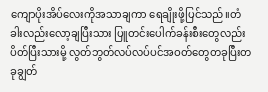ကျောပိုးအိပ်လေးကိုအသာချကာ ရေချိုးဖို့ပြင်သည်။တံခါးလည်းလော့ချပြီးသား ပြူတင်းပေါက်ခန်းစီးတွေလည်းပိတ်ပြီးသားမို့ လွတ်ဘွတ်လပ်လပ်ပင်အဝတ်တွေတခုပြီးတခုချွတ်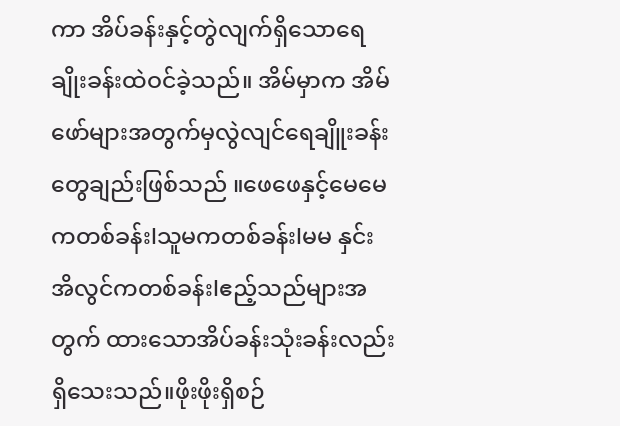ကာ အိပ်ခန်းနှင့်တွဲလျက်ရှိသောရေချိုးခန်းထဲဝင်ခဲ့သည်။ အိမ်မှာက အိမ်ဖော်များအတွက်မှလွဲလျင်ရေချိူးခန်း တွေချည်းဖြစ်သည် ။ဖေဖေနှင့်မေမေကတစ်ခန်းlသူမကတစ်ခန်းlမမ နှင်းအိလွင်ကတစ်ခန်းlဧည့်သည်များအတွက် ထားသောအိပ်ခန်းသုံးခန်းလည်းရှိသေးသည်။ဖိုးဖိုးရှိစဉ်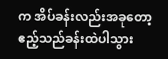က အိပ်ခန်းလည်းအခုတော့ ဧည့်သည်ခန်းထဲပါသွား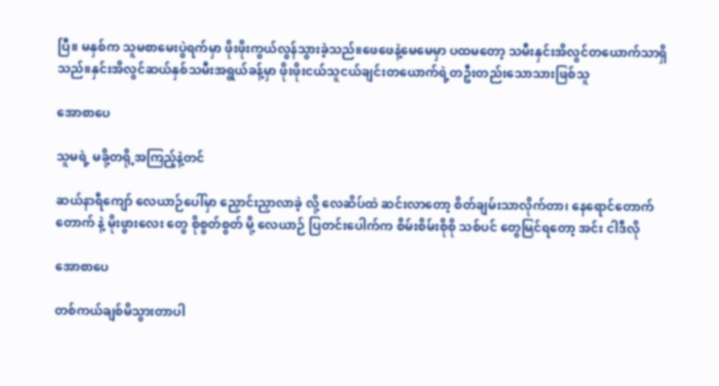ပြီ။ မနှစ်က သူမစာမေးပွဲရက်မှာ ဖိုးဖိုးကွယ်လွန်သွားခဲ့သည်။ဖေဖေနဲ့မေမေမှာ ပထမတော့ သမီးနှင်းအိလွင်တယောက်သာရှိသည်။နှင်းအိလွင်ဆယ်နှစ်သမီးအရွယ်ခန့်မှာ ဖိုးဖိုးငယ်သူငယ်ချင်းတယောက်ရဲ့တဦးတည်းသောသားဖြစ်သူ

အောစာပေ

သူမရဲ့ မခို့တရို့အကြည့်နဲ့တင်

ဆယ်နာရီကျော် လေယာဉ်ပေါ်မှာ ညှောင်းညှာလာခဲ့ လို့ လေဆိပ်ထဲ ဆင်းလာတော့ စိတ်ချမ်းသာလိုက်တာ၊ နေရောင်တောက်တောက် နဲ့ မိုးဖွားလေး တွေ စိုစွတ်စွတ် မို့ လေယာဉ် ပြတင်းပေါက်က စိမ်းစိမ်းစိုစို သစ်ပင် တွေမြင်ရတော့ အင်း ငါဒီလို

အောစာပေ

တစ်ကယ်ချစ်မိသွားတာပါ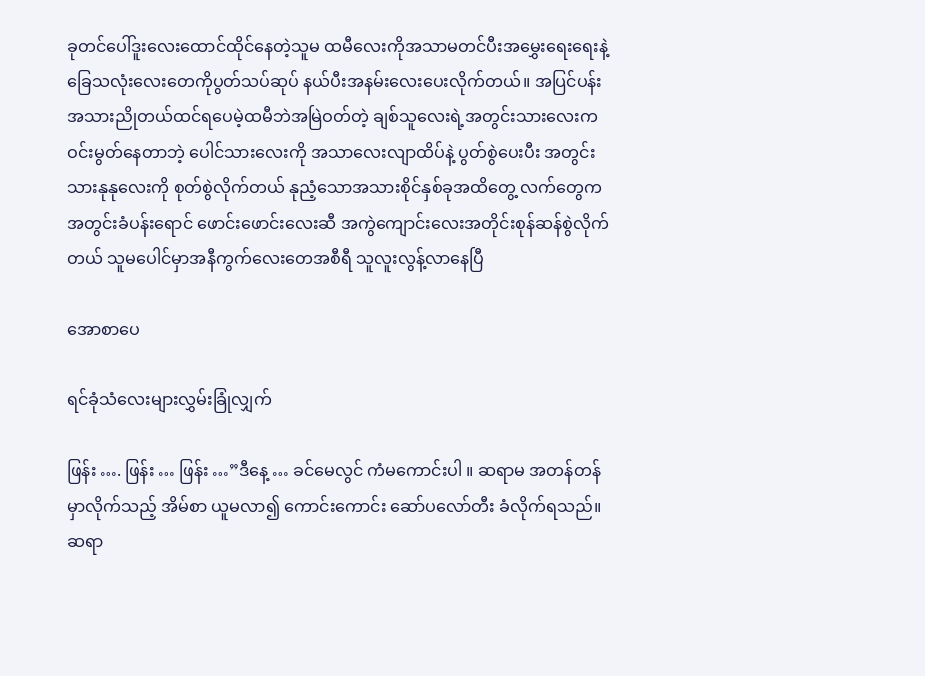ခုတင်ပေါ်ဒူးလေးထောင်ထိုင်နေတဲ့သူမ ထမီလေးကိုအသာမတင်ပီးအမွှေးရေးရေးနဲ့ခြေသလုံးလေးတေကိုပွတ်သပ်ဆုပ် နယ်ပီးအနမ်းလေးပေးလိုက်တယ်။ အပြင်ပန်း အသားညိုတယ်ထင်ရပေမဲ့ထမီဘဲအမြဲဝတ်တဲ့ ချစ်သူလေးရဲ့အတွင်းသားလေးက ဝင်းမွတ်နေတာဘဲ့ ပေါင်သားလေးကို အသာလေးလျာထိပ်နဲ့ ပွတ်စွဲပေးပီး အတွင်းသားနုနုလေးကို စုတ်စွဲလိုက်တယ် နုညံ့သောအသားစိုင်နှစ်ခုအထိတွေ့ လက်တွေက အတွင်းခံပန်းရောင် ဖောင်းဖောင်းလေးဆီ အကွဲကျောင်းလေးအတိုင်းစုန်ဆန်စွဲလိုက်တယ် သူမပေါင်မှာအနီကွက်လေးတေအစီရီ သူလူးလွန့်လာနေပြီ

အောစာပေ

ရင်ခုံသံလေးများလွှမ်းခြုံလျှက်

ဖြန်း …. ဖြန်း … ဖြန်း …”ဒီနေ့ … ခင်မေလွင် ကံမကောင်းပါ ။ ဆရာမ အတန်တန်မှာလိုက်သည့် အိမ်စာ ယူမလာ၍ ကောင်းကောင်း ဆော်ပလော်တီး ခံလိုက်ရသည်။ဆရာ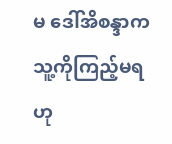မ ဒေါ်အိစန္ဒာက သူ့ကိုကြည့်မရဟု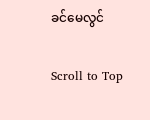ခင်မေလွင်

Scroll to Top